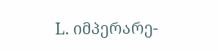L. იმპერარე-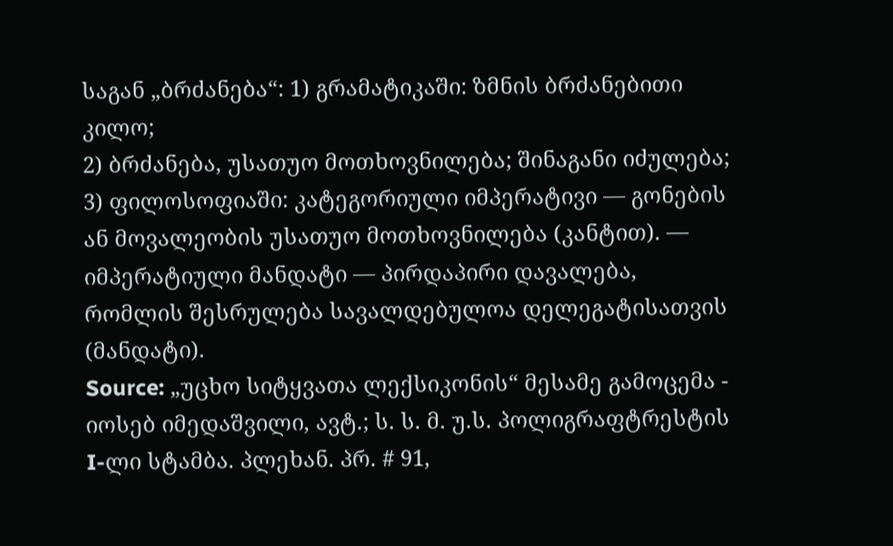საგან „ბრძანება“: 1) გრამატიკაში: ზმნის ბრძანებითი კილო;
2) ბრძანება, უსათუო მოთხოვნილება; შინაგანი იძულება;
3) ფილოსოფიაში: კატეგორიული იმპერატივი — გონების ან მოვალეობის უსათუო მოთხოვნილება (კანტით). — იმპერატიული მანდატი — პირდაპირი დავალება, რომლის შესრულება სავალდებულოა დელეგატისათვის (მანდატი).
Source: „უცხო სიტყვათა ლექსიკონის“ მესამე გამოცემა - იოსებ იმედაშვილი, ავტ.; ს. ს. მ. უ.ს. პოლიგრაფტრესტის I-ლი სტამბა. პლეხან. პრ. # 91,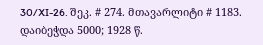30/XI-26. შეკ. # 274. მთავარლიტი # 1183. დაიბეჭდა 5000; 1928 წ.